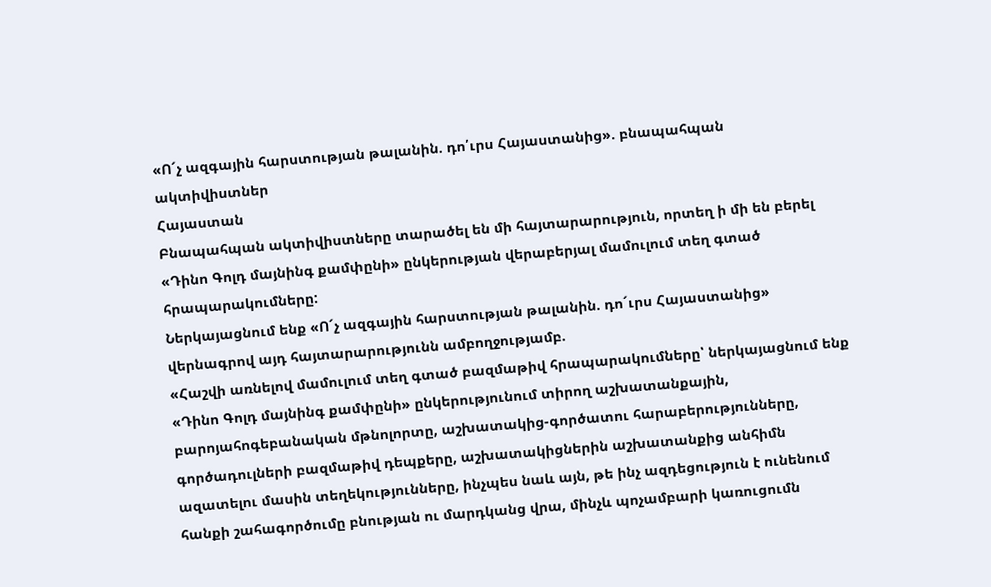«Ո´չ ազգային հարստության թալանին. դո՛ւրս Հայաստանից». բնապահպան ակտիվիստներ
Հայաստան
Բնապահպան ակտիվիստները տարածել են մի հայտարարություն, որտեղ ի մի են բերել «Դինո Գոլդ մայնինգ քամփընի» ընկերության վերաբերյալ մամուլում տեղ գտած հրապարակումները:
Ներկայացնում ենք «Ո´չ ազգային հարստության թալանին. դո´ւրս Հայաստանից» վերնագրով այդ հայտարարությունն ամբողջությամբ.
«Հաշվի առնելով մամուլում տեղ գտած բազմաթիվ հրապարակումները՝ ներկայացնում ենք «Դինո Գոլդ մայնինգ քամփընի» ընկերությունում տիրող աշխատանքային, բարոյահոգեբանական մթնոլորտը, աշխատակից-գործատու հարաբերությունները, գործադուլների բազմաթիվ դեպքերը, աշխատակիցներին աշխատանքից անհիմն ազատելու մասին տեղեկությունները, ինչպես նաև այն, թե ինչ ազդեցություն է ունենում հանքի շահագործումը բնության ու մարդկանց վրա, մինչև պոչամբարի կառուցումն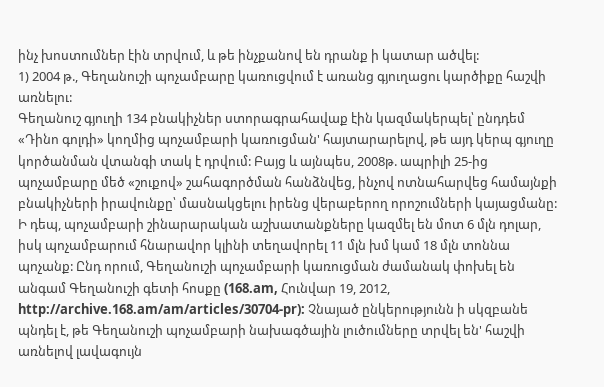ինչ խոստումներ էին տրվում, և թե ինչքանով են դրանք ի կատար ածվել:
1) 2004 թ., Գեղանուշի պոչամբարը կառուցվում է առանց գյուղացու կարծիքը հաշվի առնելու:
Գեղանուշ գյուղի 134 բնակիչներ ստորագրահավաք էին կազմակերպել՝ ընդդեմ «Դինո գոլդի» կողմից պոչամբարի կառուցման' հայտարարելով, թե այդ կերպ գյուղը կործանման վտանգի տակ է դրվում: Բայց և այնպես, 2008թ. ապրիլի 25-ից պոչամբարը մեծ «շուքով» շահագործման հանձնվեց, ինչով ոտնահարվեց համայնքի բնակիչների իրավունքը՝ մասնակցելու իրենց վերաբերող որոշումների կայացմանը: Ի դեպ, պոչամբարի շինարարական աշխատանքները կազմել են մոտ 6 մլն դոլար, իսկ պոչամբարում հնարավոր կլինի տեղավորել 11 մլն խմ կամ 18 մլն տոննա պոչանք: Ընդ որում, Գեղանուշի պոչամբարի կառուցման ժամանակ փոխել են անգամ Գեղանուշի գետի հոսքը (168.am, Հունվար 19, 2012, http://archive.168.am/am/articles/30704-pr): Չնայած ընկերությունն ի սկզբանե պնդել է, թե Գեղանուշի պոչամբարի նախագծային լուծումները տրվել են' հաշվի առնելով լավագույն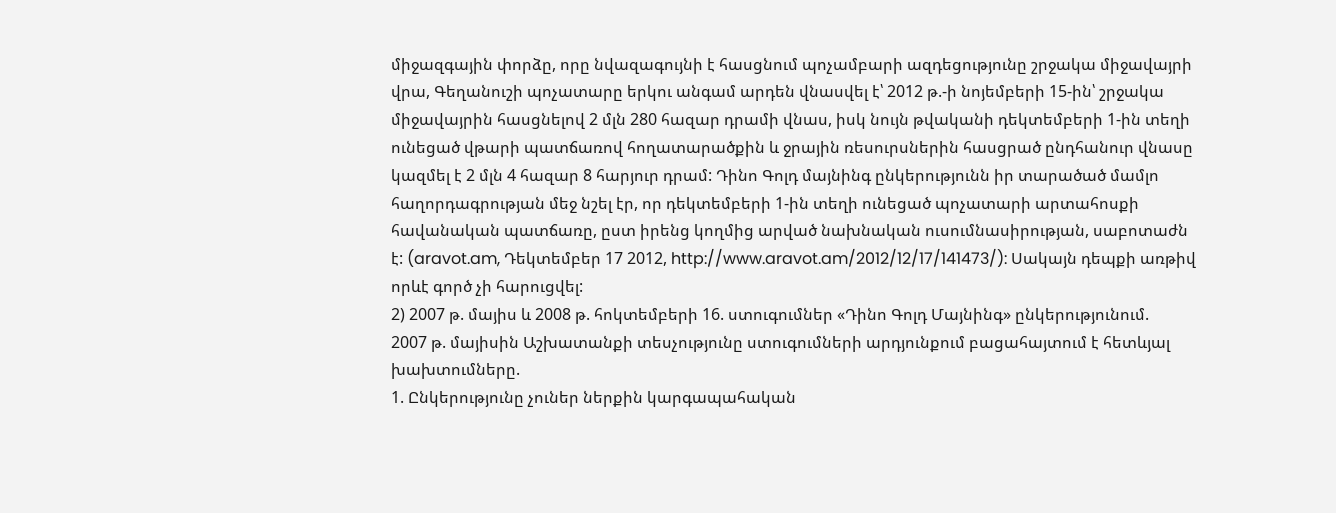միջազգային փորձը, որը նվազագույնի է հասցնում պոչամբարի ազդեցությունը շրջակա միջավայրի վրա, Գեղանուշի պոչատարը երկու անգամ արդեն վնասվել է՝ 2012 թ.-ի նոյեմբերի 15-ին՝ շրջակա միջավայրին հասցնելով 2 մլն 280 հազար դրամի վնաս, իսկ նույն թվականի դեկտեմբերի 1-ին տեղի ունեցած վթարի պատճառով հողատարածքին և ջրային ռեսուրսներին հասցրած ընդհանուր վնասը կազմել է 2 մլն 4 հազար 8 հարյուր դրամ: Դինո Գոլդ մայնինգ ընկերությունն իր տարածած մամլո հաղորդագրության մեջ նշել էր, որ դեկտեմբերի 1-ին տեղի ունեցած պոչատարի արտահոսքի հավանական պատճառը, ըստ իրենց կողմից արված նախնական ուսումնասիրության, սաբոտաժն է: (aravot.am, Դեկտեմբեր 17 2012, http://www.aravot.am/2012/12/17/141473/): Սակայն դեպքի առթիվ որևէ գործ չի հարուցվել:
2) 2007 թ. մայիս և 2008 թ. հոկտեմբերի 16. ստուգումներ «Դինո Գոլդ Մայնինգ» ընկերությունում.
2007 թ. մայիսին Աշխատանքի տեսչությունը ստուգումների արդյունքում բացահայտում է հետևյալ
խախտումները.
1. Ընկերությունը չուներ ներքին կարգապահական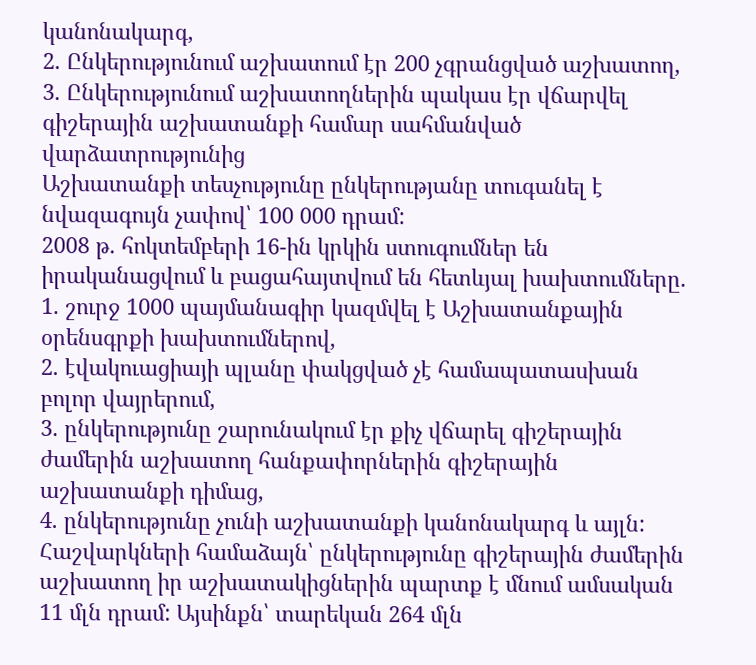կանոնակարգ,
2. Ընկերությունում աշխատում էր 200 չգրանցված աշխատող,
3. Ընկերությունում աշխատողներին պակաս էր վճարվել գիշերային աշխատանքի համար սահմանված վարձատրությունից
Աշխատանքի տեսչությունը ընկերությանը տուգանել է նվազագույն չափով՝ 100 000 դրամ:
2008 թ. հոկտեմբերի 16-ին կրկին ստուգումներ են իրականացվում և բացահայտվում են հետևյալ խախտումները.
1. շուրջ 1000 պայմանագիր կազմվել է Աշխատանքային օրենսգրքի խախտումներով,
2. էվակուացիայի պլանը փակցված չէ համապատասխան բոլոր վայրերում,
3. ընկերությունը շարունակում էր քիչ վճարել գիշերային ժամերին աշխատող հանքափորներին գիշերային աշխատանքի դիմաց,
4. ընկերությունը չունի աշխատանքի կանոնակարգ և այլն:
Հաշվարկների համաձայն՝ ընկերությունը գիշերային ժամերին աշխատող իր աշխատակիցներին պարտք է մնում ամսական 11 մլն դրամ: Այսինքն՝ տարեկան 264 մլն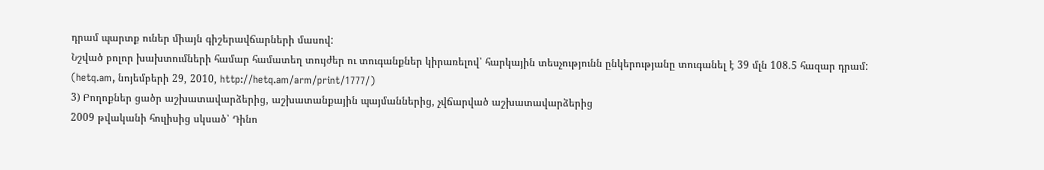դրամ պարտք ուներ միայն գիշերավճարների մասով:
Նշված բոլոր խախտումների համար համատեղ տույժեր ու տուգանքներ կիրառելով՝ հարկային տեսչությունն ընկերությանը տուգանել է 39 մլն 108.5 հազար դրամ: (hetq.am, նոյեմբերի 29, 2010, http://hetq.am/arm/print/1777/)
3) Բողոքներ ցածր աշխատավարձերից, աշխատանքային պայմաններից, չվճարված աշխատավարձերից
2009 թվականի հուլիսից սկսած՝ Դինո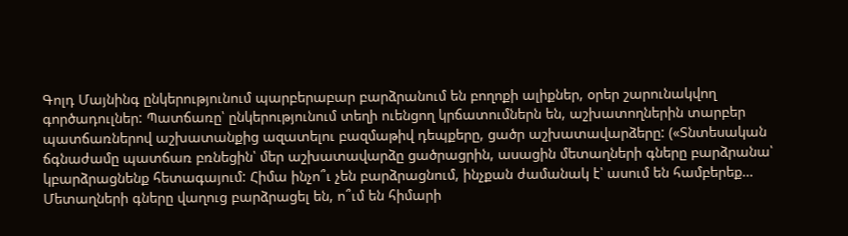Գոլդ Մայնինգ ընկերությունում պարբերաբար բարձրանում են բողոքի ալիքներ, օրեր շարունակվող գործադուլներ: Պատճառը՝ ընկերությունում տեղի ուենցող կրճատումներն են, աշխատողներին տարբեր պատճառներով աշխատանքից ազատելու բազմաթիվ դեպքերը, ցածր աշխատավարձերը: («Տնտեսական ճգնաժամը պատճառ բռնեցին՝ մեր աշխատավարձը ցածրացրին, ասացին մետաղների գները բարձրանա՝ կբարձրացնենք հետագայում: Հիմա ինչո՞ւ չեն բարձրացնում, ինչքան ժամանակ է՝ ասում են համբերեք… Մետաղների գները վաղուց բարձրացել են, ո՞ւմ են հիմարի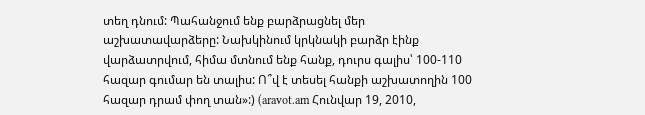տեղ դնում: Պահանջում ենք բարձրացնել մեր աշխատավարձերը: Նախկինում կրկնակի բարձր էինք վարձատրվում, հիմա մտնում ենք հանք, դուրս գալիս՝ 100-110 հազար գումար են տալիս: Ո՞վ է տեսել հանքի աշխատողին 100 հազար դրամ փող տան»:) (aravot.am Հունվար 19, 2010,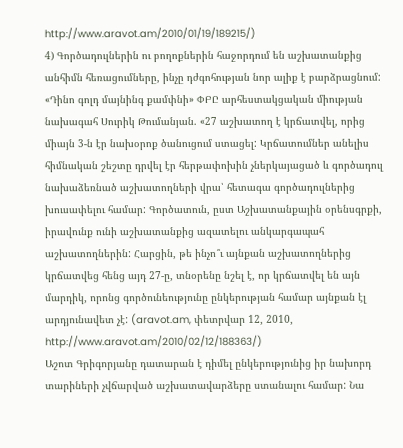http://www.aravot.am/2010/01/19/189215/)
4) Գործադուլներին ու բողոքներին հաջորդում են աշխատանքից անհիմն հեռացումները, ինչը դժգոհության նոր ալիք է բարձրացնում:
«Դինո գոլդ մայնինգ քամփնի» ՓԲԸ արհեստակցական միության նախագահ Սուրիկ Թումանյան. «27 աշխատող է կրճատվել, որից միայն 3-ն էր նախօրոք ծանուցում ստացել: Կրճատումներ անելիս հիմնական շեշտը դրվել էր հերթափոխին չներկայացած և գործադուլ նախաձեռնած աշխատողների վրա՝ հետագա գործադուլներից խուսափելու համար: Գործատուն, ըստ Աշխատանքային օրենսգրքի, իրավունք ունի աշխատանքից ազատելու անկարգապահ աշխատողներին: Հարցին, թե ինչո՞ւ այնքան աշխատողներից կրճատվեց հենց այդ 27-ը, տնօրենը նշել է, որ կրճատվել են այն մարդիկ, որոնց գործունեությունը ընկերության համար այնքան էլ արդյունավետ չէ: (aravot.am, փետրվար 12, 2010, http://www.aravot.am/2010/02/12/188363/)
Աշոտ Գրիգորյանը դատարան է դիմել ընկերությունից իր նախորդ տարիների չվճարված աշխատավարձերը ստանալու համար: Նա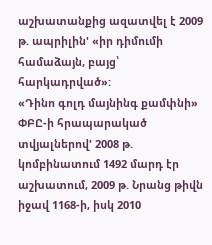աշխատանքից ազատվել է 2009 թ. ապրիլին' «իր դիմումի համաձայն, բայց՝ հարկադրված»:
«Դինո գոլդ մայնինգ քամփնի» ՓԲԸ-ի հրապարակած տվյալներով' 2008 թ. կոմբինատում 1492 մարդ էր աշխատում, 2009 թ. Նրանց թիվն իջավ 1168-ի, իսկ 2010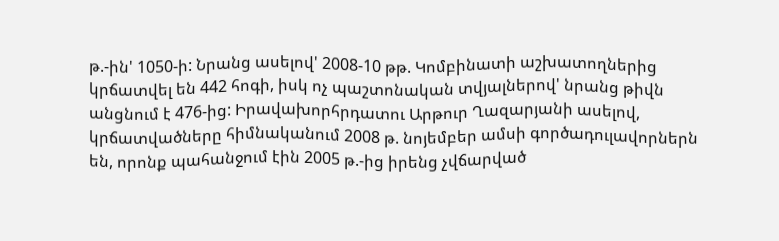թ.-ին' 1050-ի: Նրանց ասելով' 2008-10 թթ. Կոմբինատի աշխատողներից կրճատվել են 442 հոգի, իսկ ոչ պաշտոնական տվյալներով' նրանց թիվն անցնում է 476-ից: Իրավախորհրդատու Արթուր Ղազարյանի ասելով, կրճատվածները հիմնականում 2008 թ. նոյեմբեր ամսի գործադուլավորներն են, որոնք պահանջում էին 2005 թ.-ից իրենց չվճարված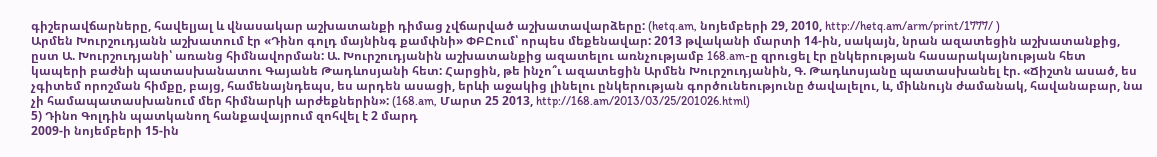գիշերավճարները, հավելյալ և վնասակար աշխատանքի դիմաց չվճարված աշխատավարձերը: (hetq.am, նոյեմբերի 29, 2010, http://hetq.am/arm/print/1777/ )
Արմեն Խուրշուդյանն աշխատում էր «Դինո գոլդ մայնինգ քամփնի» ՓԲԸում՝ որպես մեքենավար: 2013 թվականի մարտի 14-ին, սակայն, նրան ազատեցին աշխատանքից, ըստ Ա. Խուրշուդյանի՝ առանց հիմնավորման: Ա. Խուրշուդյանին աշխատանքից ազատելու առնչությամբ 168.am-ը զրուցել էր ընկերության հասարակայնության հետ կապերի բաժնի պատասխանատու Գայանե Թադևոսյանի հետ: Հարցին, թե ինչո՞ւ ազատեցին Արմեն Խուրշուդյանին, Գ. Թադևոսյանը պատասխանել էր. «Ճիշտն ասած, ես չգիտեմ որոշման հիմքը, բայց, համենայնդեպս, ես արդեն ասացի, երևի աջակից լինելու ընկերության գործունեությունը ծավալելու, և, միևնույն ժամանակ, հավանաբար, նա չի համապատասխանում մեր հիմնարկի արժեքներին»: (168.am, Մարտ 25 2013, http://168.am/2013/03/25/201026.html)
5) Դինո Գոլդին պատկանող հանքավայրում զոհվել է 2 մարդ
2009-ի նոյեմբերի 15-ին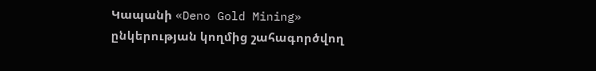Կապանի «Deno Gold Mining» ընկերության կողմից շահագործվող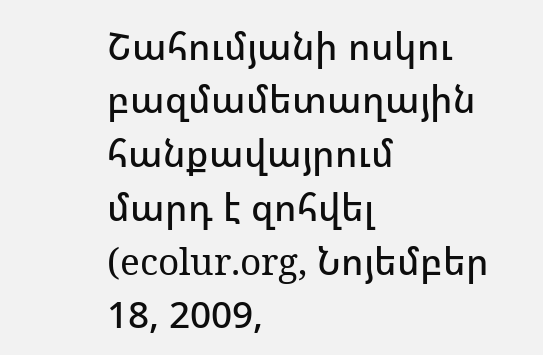Շահումյանի ոսկու բազմամետաղային հանքավայրում մարդ է զոհվել (ecolur.org, Նոյեմբեր 18, 2009,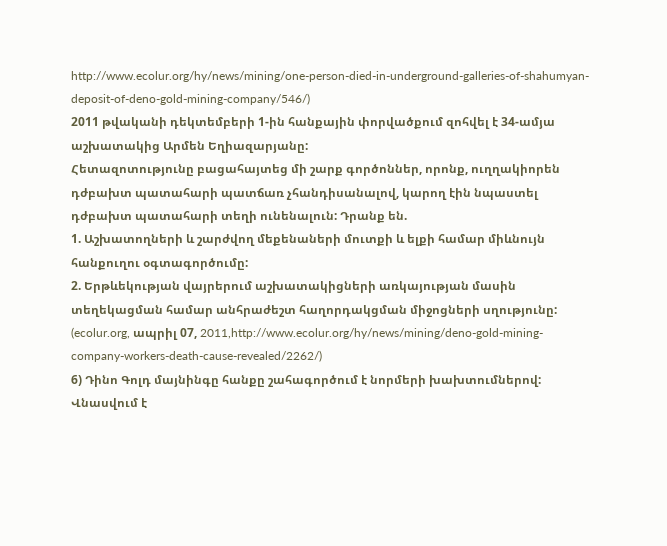http://www.ecolur.org/hy/news/mining/one-person-died-in-underground-galleries-of-shahumyan-deposit-of-deno-gold-mining-company/546/)
2011 թվականի դեկտեմբերի 1-ին հանքային փորվածքում զոհվել է 34-ամյա աշխատակից Արմեն Եղիազարյանը:
Հետազոտությունը բացահայտեց մի շարք գործոններ, որոնք, ուղղակիորեն դժբախտ պատահարի պատճառ չհանդիսանալով, կարող էին նպաստել դժբախտ պատահարի տեղի ունենալուն: Դրանք են.
1. Աշխատողների և շարժվող մեքենաների մուտքի և ելքի համար միևնույն հանքուղու օգտագործումը:
2. Երթևեկության վայրերում աշխատակիցների առկայության մասին տեղեկացման համար անհրաժեշտ հաղորդակցման միջոցների սղությունը: (ecolur.org, ապրիլ 07, 2011,http://www.ecolur.org/hy/news/mining/deno-gold-mining-company-workers-death-cause-revealed/2262/)
6) Դինո Գոլդ մայնինգը հանքը շահագործում է նորմերի խախտումներով: Վնասվում է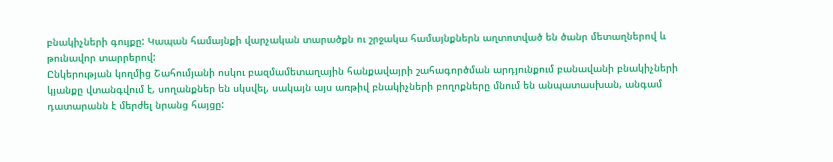բնակիչների գույքը: Կապան համայնքի վարչական տարածքն ու շրջակա համայնքներն աղտոտված են ծանր մետաղներով և թունավոր տարրերով:
Ընկերության կողմից Շահումյանի ոսկու բազմամետաղային հանքավայրի շահագործման արդյունքում բանավանի բնակիչների կյանքը վտանգվում է, սողանքներ են սկսվել, սակայն այս առթիվ բնակիչների բողոքները մնում են անպատասխան, անգամ դատարանն է մերժել նրանց հայցը: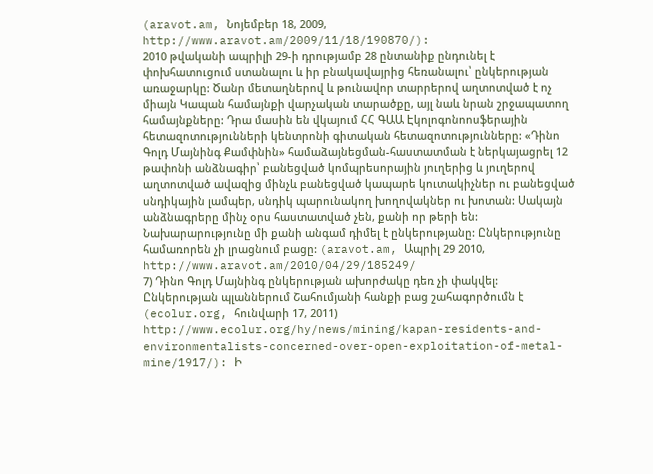(aravot.am, Նոյեմբեր 18, 2009, http://www.aravot.am/2009/11/18/190870/):
2010 թվականի ապրիլի 29-ի դրությամբ 28 ընտանիք ընդունել է փոխհատուցում ստանալու և իր բնակավայրից հեռանալու՝ ընկերության առաջարկը: Ծանր մետաղներով և թունավոր տարրերով աղտոտված է ոչ միայն Կապան համայնքի վարչական տարածքը, այլ նաև նրան շրջապատող համայնքները: Դրա մասին են վկայում ՀՀ ԳԱԱ Էկոլոգոնոոսֆերային հետազոտությունների կենտրոնի գիտական հետազոտությունները: «Դինո Գոլդ Մայնինգ Քամփնին» համաձայնեցման-հաստատման է ներկայացրել 12 թափոնի անձնագիր՝ բանեցված կոմպրեսորային յուղերից և յուղերով աղտոտված ավազից մինչև բանեցված կապարե կուտակիչներ ու բանեցված սնդիկային լամպեր, սնդիկ պարունակող խողովակներ ու խոտան: Սակայն անձնագրերը մինչ օրս հաստատված չեն, քանի որ թերի են: Նախարարությունը մի քանի անգամ դիմել է ընկերությանը: Ընկերությունը համառորեն չի լրացնում բացը: (aravot.am, Ապրիլ 29 2010, http://www.aravot.am/2010/04/29/185249/
7) Դինո Գոլդ Մայնինգ ընկերության ախորժակը դեռ չի փակվել:
Ընկերության պլաններում Շահումյանի հանքի բաց շահագործումն է (ecolur.org, հունվարի 17, 2011) http://www.ecolur.org/hy/news/mining/kapan-residents-and-environmentalists-concerned-over-open-exploitation-of-metal-mine/1917/): Ի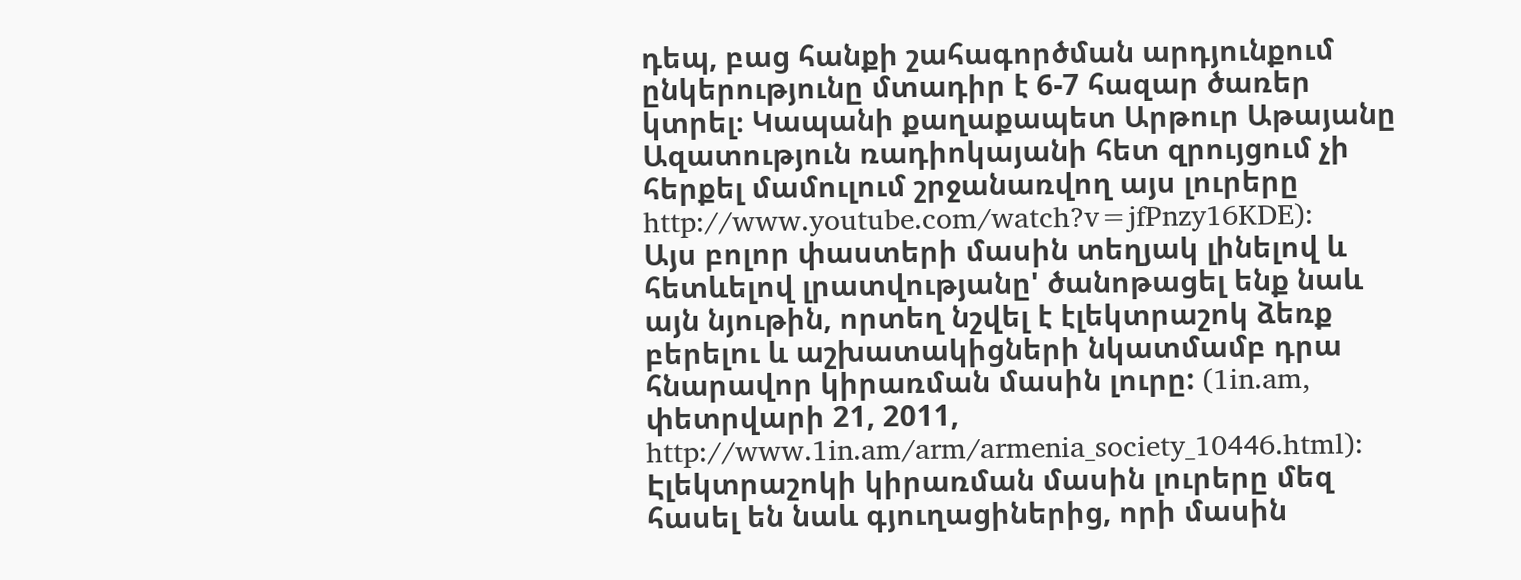դեպ, բաց հանքի շահագործման արդյունքում ընկերությունը մտադիր է 6-7 հազար ծառեր կտրել։ Կապանի քաղաքապետ Արթուր Աթայանը Ազատություն ռադիոկայանի հետ զրույցում չի հերքել մամուլում շրջանառվող այս լուրերը http://www.youtube.com/watch?v=jfPnzy16KDE):
Այս բոլոր փաստերի մասին տեղյակ լինելով և հետևելով լրատվությանը' ծանոթացել ենք նաև այն նյութին, որտեղ նշվել է էլեկտրաշոկ ձեռք բերելու և աշխատակիցների նկատմամբ դրա հնարավոր կիրառման մասին լուրը: (1in.am, փետրվարի 21, 2011, http://www.1in.am/arm/armenia_society_10446.html): Էլեկտրաշոկի կիրառման մասին լուրերը մեզ հասել են նաև գյուղացիներից, որի մասին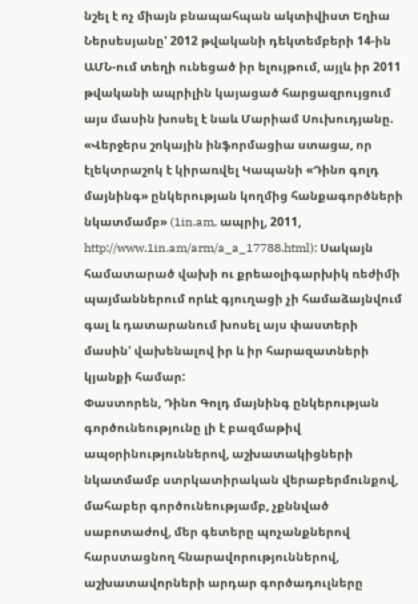նշել է ոչ միայն բնապահպան ակտիվիստ Եղիա Ներսեսյանը' 2012 թվականի դեկտեմբերի 14-ին ԱՄՆ-ում տեղի ունեցած իր ելույթում, այլև իր 2011 թվականի ապրիլին կայացած հարցազրույցում այս մասին խոսել է նաև Մարիամ Սուխուդյանը. «Վերջերս շոկային ինֆորմացիա ստացա, որ էլեկտրաշոկ է կիրառվել Կապանի «Դինո գոլդ մայնինգ» ընկերության կողմից հանքագործների նկատմամբ» (1in.am, ապրիլ, 2011, http://www.1in.am/arm/a_a_17788.html): Սակայն համատարած վախի ու քրեաօլիգարխիկ ռեժիմի պայմաններում որևէ գյուղացի չի համաձայնվում գալ և դատարանում խոսել այս փաստերի մասին' վախենալով իր և իր հարազատների կյանքի համար:
Փաստորեն, Դինո Գոլդ մայնինգ ընկերության գործունեությունը լի է բազմաթիվ ապօրինություններով, աշխատակիցների նկատմամբ ստրկատիրական վերաբերմունքով, մահաբեր գործունեությամբ, չքննված սաբոտաժով, մեր գետերը պոչանքներով հարստացնող հնարավորություններով, աշխատավորների արդար գործադուլները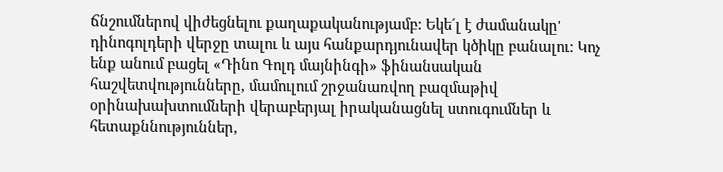ճնշումներով վիժեցնելու քաղաքականությամբ: Եկե´լ է ժամանակը' դինոգոլդերի վերջը տալու և այս հանքարդյունավեր կծիկը բանալու: Կոչ ենք անում բացել «Դինո Գոլդ մայնինգի» ֆինանսական հաշվետվությունները, մամուլում շրջանառվող բազմաթիվ օրինախախտումների վերաբերյալ իրականացնել ստուգումներ և հետաքննություններ,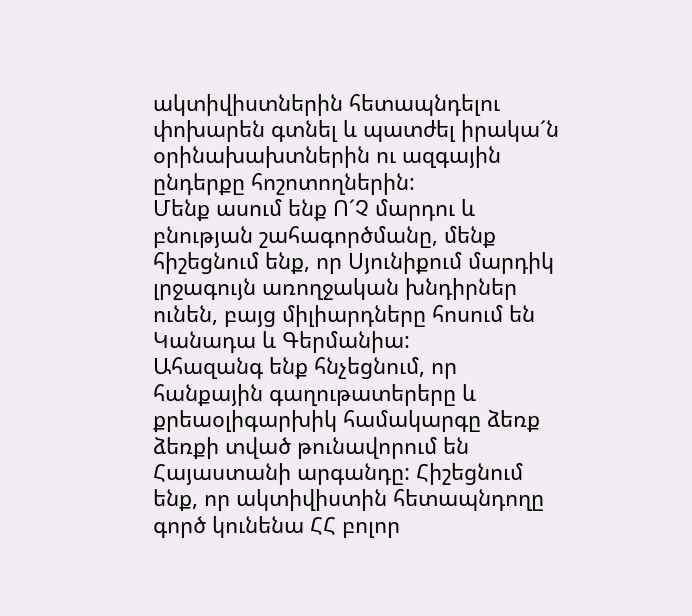ակտիվիստներին հետապնդելու փոխարեն գտնել և պատժել իրակա´ն օրինախախտներին ու ազգային ընդերքը հոշոտողներին:
Մենք ասում ենք Ո´Չ մարդու և բնության շահագործմանը, մենք հիշեցնում ենք, որ Սյունիքում մարդիկ լրջագույն առողջական խնդիրներ ունեն, բայց միլիարդները հոսում են Կանադա և Գերմանիա:
Ահազանգ ենք հնչեցնում, որ հանքային գաղութատերերը և քրեաօլիգարխիկ համակարգը ձեռք ձեռքի տված թունավորում են Հայաստանի արգանդը: Հիշեցնում ենք, որ ակտիվիստին հետապնդողը գործ կունենա ՀՀ բոլոր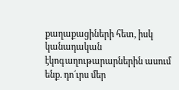քաղաքացիների հետ, իսկ կանադական էկոգաղութարարներին ասում ենք. դո´ւրս մեր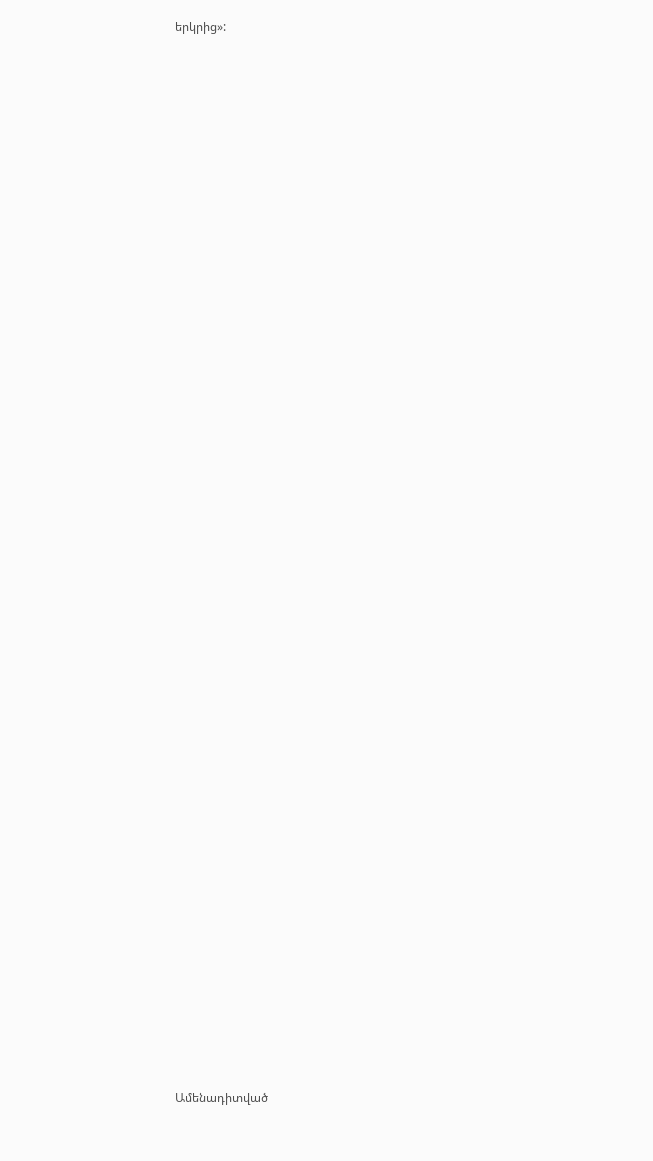երկրից»:


















































Ամենադիտված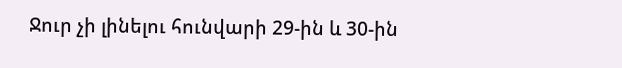Ջուր չի լինելու հունվարի 29-ին և 30-ին